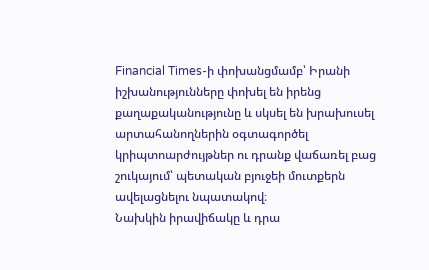Financial Times-ի փոխանցմամբ՝ Իրանի իշխանությունները փոխել են իրենց քաղաքականությունը և սկսել են խրախուսել արտահանողներին օգտագործել կրիպտոարժույթներ ու դրանք վաճառել բաց շուկայում՝ պետական բյուջեի մուտքերն ավելացնելու նպատակով։
Նախկին իրավիճակը և դրա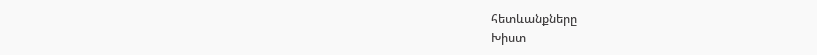հետևանքները
Խիստ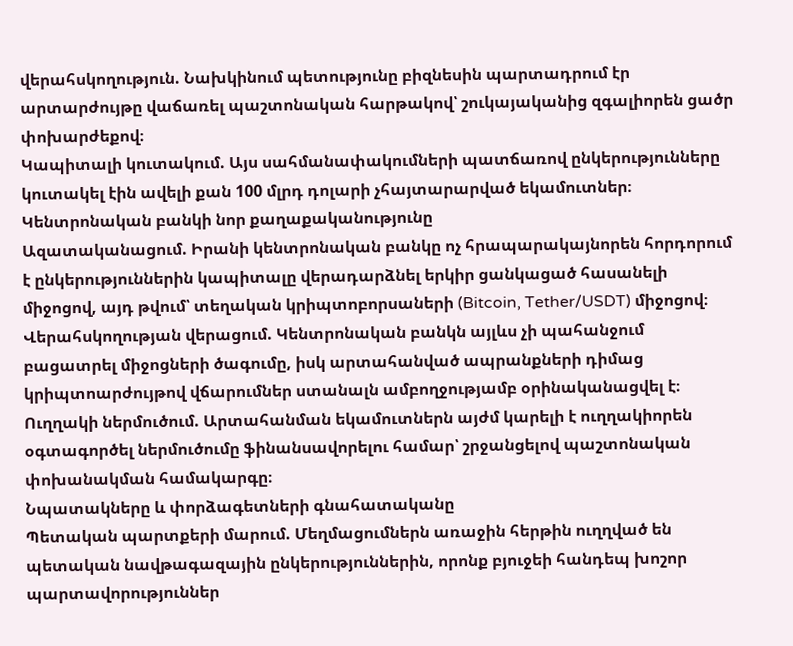վերահսկողություն. Նախկինում պետությունը բիզնեսին պարտադրում էր արտարժույթը վաճառել պաշտոնական հարթակով՝ շուկայականից զգալիորեն ցածր փոխարժեքով։
Կապիտալի կուտակում. Այս սահմանափակումների պատճառով ընկերությունները կուտակել էին ավելի քան 100 մլրդ դոլարի չհայտարարված եկամուտներ։
Կենտրոնական բանկի նոր քաղաքականությունը
Ազատականացում. Իրանի կենտրոնական բանկը ոչ հրապարակայնորեն հորդորում է ընկերություններին կապիտալը վերադարձնել երկիր ցանկացած հասանելի միջոցով, այդ թվում՝ տեղական կրիպտոբորսաների (Bitcoin, Tether/USDT) միջոցով։
Վերահսկողության վերացում. Կենտրոնական բանկն այլևս չի պահանջում բացատրել միջոցների ծագումը, իսկ արտահանված ապրանքների դիմաց կրիպտոարժույթով վճարումներ ստանալն ամբողջությամբ օրինականացվել է։
Ուղղակի ներմուծում. Արտահանման եկամուտներն այժմ կարելի է ուղղակիորեն օգտագործել ներմուծումը ֆինանսավորելու համար՝ շրջանցելով պաշտոնական փոխանակման համակարգը։
Նպատակները և փորձագետների գնահատականը
Պետական պարտքերի մարում. Մեղմացումներն առաջին հերթին ուղղված են պետական նավթագազային ընկերություններին, որոնք բյուջեի հանդեպ խոշոր պարտավորություններ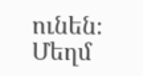ունեն։
Մեղմ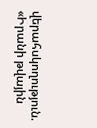վերահսկողություն. «Իրանի թվային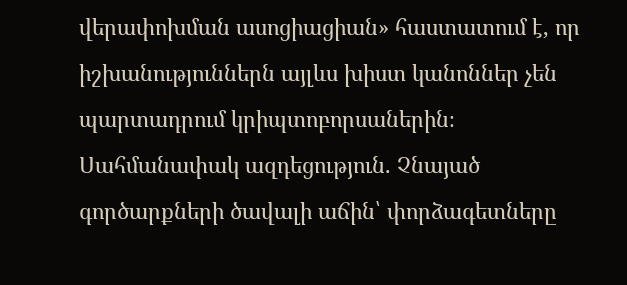վերափոխման ասոցիացիան» հաստատում է, որ իշխանություններն այլևս խիստ կանոններ չեն պարտադրում կրիպտոբորսաներին։
Սահմանափակ ազդեցություն. Չնայած գործարքների ծավալի աճին՝ փորձագետները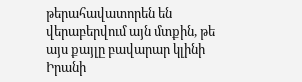թերահավատորեն են վերաբերվում այն մտքին, թե այս քայլը բավարար կլինի Իրանի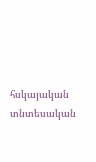հսկայական տնտեսական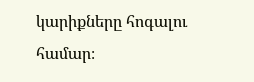կարիքները հոգալու համար։